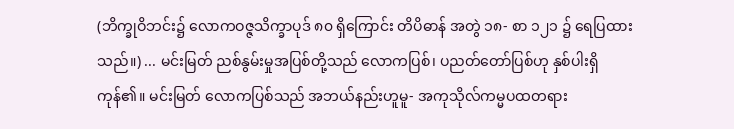(ဘိက္ခုဝိဘင်း၌ လောကဝဇ္ဇသိက္ခာပုဒ် ၈၀ ရှိကြောင်း တိပိဓာန် အတွဲ ၁၈- စာ ၁၂၁ ၌ ရေပြထားသည်။) ... မင်းမြတ် ညစ်နွမ်းမှုအပြစ်တို့သည် လောကပြစ်၊ ပညတ်တော်ပြစ်ဟု နှစ်ပါးရှိကုန်၏။ မင်းမြတ် လောကပြစ်သည် အဘယ်နည်းဟူမူ- အကုသိုလ်ကမ္မပထတရား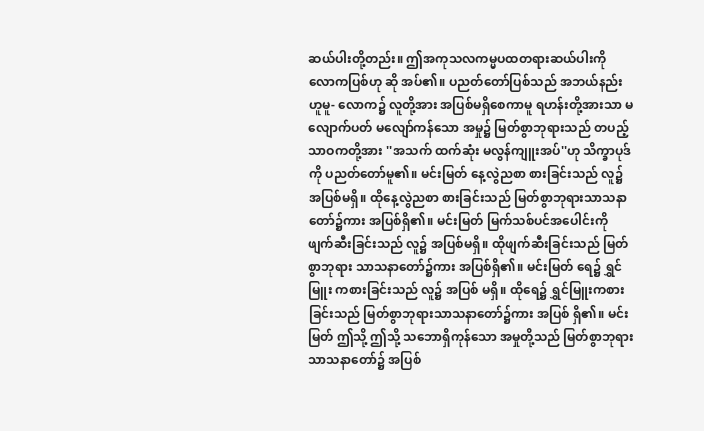ဆယ်ပါးတို့တည်း။ ဤအကုသလကမ္မပထတရားဆယ်ပါးကို လောကပြစ်ဟု ဆို အပ်၏။ ပညတ်တော်ပြစ်သည် အဘယ်နည်းဟူမူ- လောက၌ လူတို့အား အပြစ်မရှိစေကာမူ ရဟန်းတို့အားသာ မလျောက်ပတ် မလျော်ကန်သော အမှု၌ မြတ်စွာဘုရားသည် တပည့်သာဝကတို့အား ''အသက် ထက်ဆုံး မလွန်ကျူးအပ်''ဟု သိက္ခာပုဒ်ကို ပညတ်တော်မူ၏။ မင်းမြတ် နေ့လွဲညစာ စားခြင်းသည် လူ၌ အပြစ်မရှိ။ ထိုနေ့လွဲညစာ စားခြင်းသည် မြတ်စွာဘုရားသာသနာတော်၌ကား အပြစ်ရှိ၏။ မင်းမြတ် မြက်သစ်ပင်အပေါင်းကို ဖျက်ဆီးခြင်းသည် လူ၌ အပြစ်မရှိ။ ထိုဖျက်ဆီးခြင်းသည် မြတ်စွာဘုရား သာသနာတော်၌ကား အပြစ်ရှိ၏။ မင်းမြတ် ရေ၌ ရွှင်မြူး ကစားခြင်းသည် လူ၌ အပြစ် မရှိ။ ထိုရေ၌ ရွှင်မြူးကစားခြင်းသည် မြတ်စွာဘုရားသာသနာတော်၌ကား အပြစ် ရှိ၏။ မင်းမြတ် ဤသို့ ဤသို့ သဘောရှိကုန်သော အမှုတို့သည် မြတ်စွာဘုရားသာသနာတော်၌ အပြစ်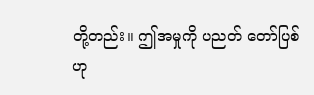တို့တည်း။ ဤအမှုကို ပညတ် တော်ပြစ်ဟု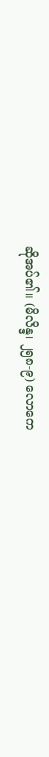ဆိုအပ်၏။ (မိလိန္ဒ၊ ၂၅၈-၉) လောကေ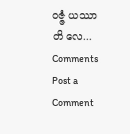ဝဇ္ဇံ ယဿာတိ လေ...
Comments
Post a Comment